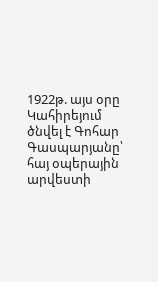1922թ. այս օրը Կահիրեյում ծնվել է Գոհար Գասպարյանը՝ հայ օպերային արվեստի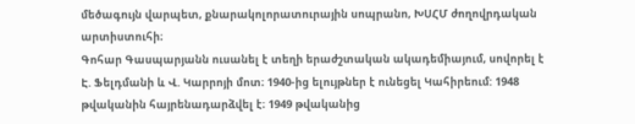մեծագույն վարպետ, քնարակոլորատուրային սոպրանո, ԽՍՀՄ ժողովրդական արտիստուհի։
Գոհար Գասպարյանն ուսանել է տեղի երաժշտական ակադեմիայում, սովորել է Է. Ֆելդմանի և Վ. Կարրոյի մոտ։ 1940-ից ելույթներ է ունեցել Կահիրեում: 1948 թվականին հայրենադարձվել է։ 1949 թվականից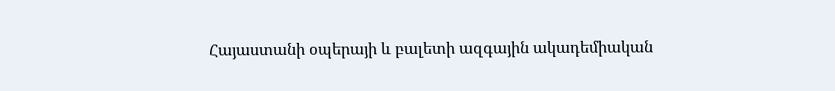Հայաստանի օպերայի և բալետի ազգային ակադեմիական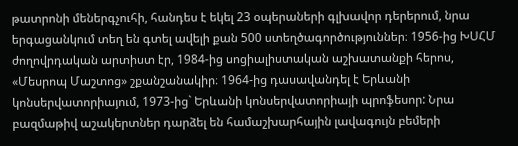թատրոնի մեներգչուհի, հանդես է եկել 23 օպերաների գլխավոր դերերում, նրա երգացանկում տեղ են գտել ավելի քան 500 ստեղծագործություններ։ 1956-ից ԽՍՀՄ ժողովրդական արտիստ էր, 1984-ից սոցիալիստական աշխատանքի հերոս, «Մեսրոպ Մաշտոց» շքանշանակիր։ 1964-ից դասավանդել է Երևանի կոնսերվատորիայում, 1973-ից` Երևանի կոնսերվատորիայի պրոֆեսոր: Նրա բազմաթիվ աշակերտներ դարձել են համաշխարհային լավագույն բեմերի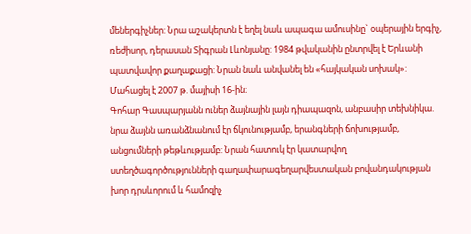մեներգիչներ: Նրա աշակերտն է եղել նաև ապագա ամուսինը` օպերային երգիչ, ռեժիսոր, դերասան Տիգրան Լևոնյանը: 1984 թվականին ընտրվել է Երևանի պատվավոր քաղաքացի: Նրան նաև անվանել են «հայկական սոխակ»: Մահացել է 2007 թ. մայիսի 16-ին։
Գոհար Գասպարյանն ուներ ձայնային լայն դիապազոն, անբասիր տեխնիկա. նրա ձայնն առանձնանում էր ճկունությամբ, երանգների ճոխությամբ, անցումների թեթևությամբ: Նրան հատուկ էր կատարվող ստեղծագործությունների գաղափարագեղարվեստական բովանդակության խոր դրսևորում և համոզիչ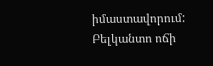իմաստավորում: Բելկանտո ոճի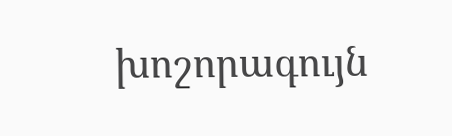խոշորագույն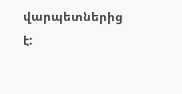վարպետներից է: